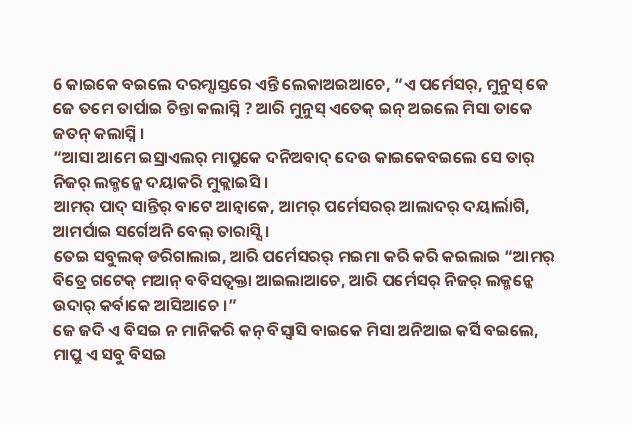6 କାଇକେ ବଇଲେ ଦରମ୍ସାସ୍ତରେ ଏନ୍ତି ଲେକାଅଇଆଚେ, “ଏ ପର୍ମେସର୍, ମୁନୁସ୍ କେ ଜେ ତମେ ତାର୍ପାଇ ଚିନ୍ତା କଲାସ୍ନି ? ଆରି ମୁନୁସ୍ ଏତେକ୍ ଇନ୍ ଅଇଲେ ମିସା ତାକେ ଜତନ୍ କଲାସ୍ନି ।
“ଆସା ଆମେ ଇସ୍ରାଏଲର୍ ମାପ୍ରୁକେ ଦନିଅବାଦ୍ ଦେଉ କାଇକେବଇଲେ ସେ ତାର୍ ନିଜର୍ ଲକ୍ମନ୍କେ ଦୟାକରି ମୁକ୍ଲାଇସି ।
ଆମର୍ ପାଦ୍ ସାନ୍ତିର୍ ବାଟେ ଆନ୍ବାକେ, ଆମର୍ ପର୍ମେସରର୍ ଆଲାଦର୍ ଦୟାର୍ଲାଗି, ଆମର୍ପାଇ ସର୍ଗେଅନି ବେଲ୍ ତାରାସ୍ସି ।
ତେଇ ସବୁଲକ୍ ଡରିଗାଲାଇ, ଆରି ପର୍ମେସରର୍ ମଇମା କରି କରି କଇଲାଇ “ଆମର୍ ବିତ୍ରେ ଗଟେକ୍ ମଆନ୍ ବବିସତ୍ବକ୍ତା ଆଇଲାଆଚେ, ଆରି ପର୍ମେସର୍ ନିଜର୍ ଲକ୍ମନ୍କେ ଉଦାର୍ କର୍ବାକେ ଆସିଆଚେ ।”
ଜେ ଜଦି ଏ ବିସଇ ନ ମାନିକରି କନ୍ ବିସ୍ବାସି ବାଇକେ ମିସା ଅନିଆଇ କର୍ସି ବଇଲେ, ମାପ୍ରୁ ଏ ସବୁ ବିସଇ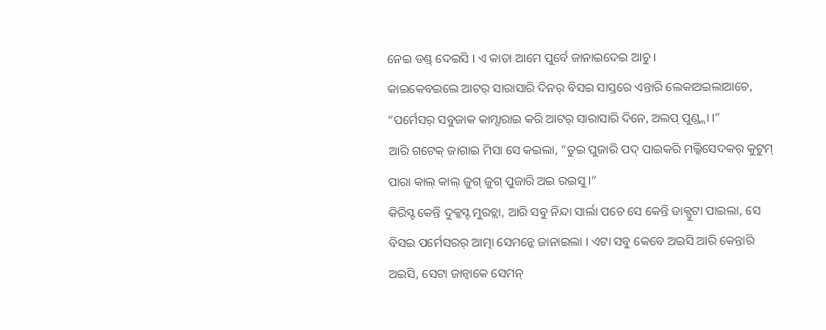ନେଇ ଡଣ୍ଡ୍ ଦେଇସି । ଏ କାତା ଆମେ ପୁର୍ବେ ଜାନାଇଦେଇ ଆଚୁ ।
କାଇକେବଇଲେ ଆଟର୍ ସାରାସାରି ଦିନର୍ ବିସଇ ସାସ୍ତରେ ଏନ୍ତାରି ଲେକାଅଇଲାଆଚେ, “ପର୍ମେସର୍ ସବୁଜାକ କାମ୍ସାରାଇ କରି ଆଟର୍ ସାରାସାରି ଦିନେ, ଅଲପ୍ ପୁଣ୍ଡ୍ଲା ।”
ଆରି ଗଟେକ୍ ଜାଗାଇ ମିସା ସେ କଇଲା, “ତୁଇ ପୁଜାରି ପଦ୍ ପାଇକରି ମଲ୍କିସେଦକର୍ କୁଟୁମ୍ ପାରା କାଲ୍ କାଲ୍ ଜୁଗ୍ ଜୁଗ୍ ପୁଜାରି ଅଇ ରଇସୁ ।”
କିରିସ୍ଟ କେନ୍ତି ଦୁକ୍କସ୍ଟ ମୁରଚ୍ଲା, ଆରି ସବୁ ନିନ୍ଦା ସାର୍ଲା ପଚେ ସେ କେନ୍ତି ଡାକ୍ପୁଟା ପାଇଲା, ସେ ବିସଇ ପର୍ମେସରର୍ ଆତ୍ମା ସେମନ୍କେ ଜାନାଇଲା । ଏଟା ସବୁ କେବେ ଅଇସି ଆରି କେନ୍ତାରି ଅଇସି, ସେଟା ଜାନ୍ବାକେ ସେମନ୍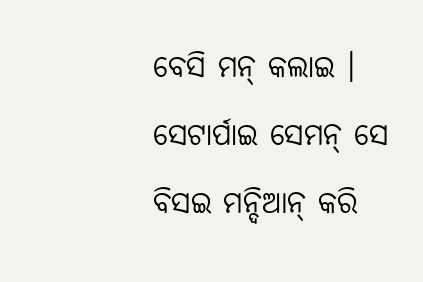ବେସି ମନ୍ କଲାଇ । ସେଟାର୍ପାଇ ସେମନ୍ ସେ ବିସଇ ମନ୍ଦିଆନ୍ କରି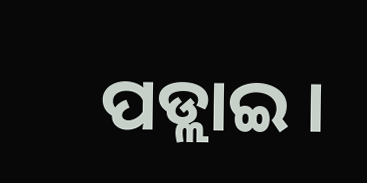ପଡ୍ଲାଇ ।